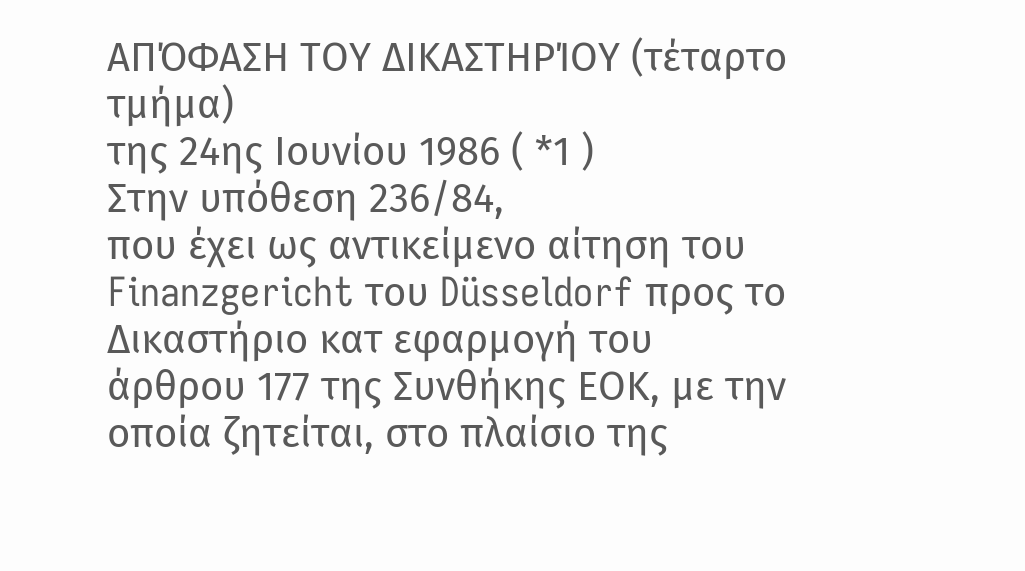ΑΠΌΦΑΣΗ ΤΟΥ ΔΙΚΑΣΤΗΡΊΟΥ (τέταρτο τμήμα)
της 24ης Ιουνίου 1986 ( *1 )
Στην υπόθεση 236/84,
που έχει ως αντικείμενο αίτηση του Finanzgericht του Düsseldorf προς το Δικαστήριο κατ εφαρμογή του άρθρου 177 της Συνθήκης ΕΟΚ, με την οποία ζητείται, στο πλαίσιο της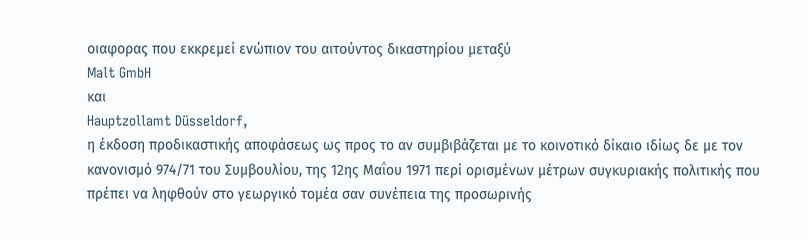οιαφορας που εκκρεμεί ενώπιον του αιτούντος δικαστηρίου μεταξύ
Malt GmbH
και
Hauptzollamt Düsseldorf,
η έκδοση προδικαστικής αποφάσεως ως προς το αν συμβιβάζεται με το κοινοτικό δίκαιο ιδίως δε με τον κανονισμό 974/71 του Συμβουλίου, της 12ης Μαΐου 1971 περί ορισμένων μέτρων συγκυριακής πολιτικής που πρέπει να ληφθούν στο γεωργικό τομέα σαν συνέπεια της προσωρινής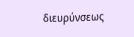διευρύνσεως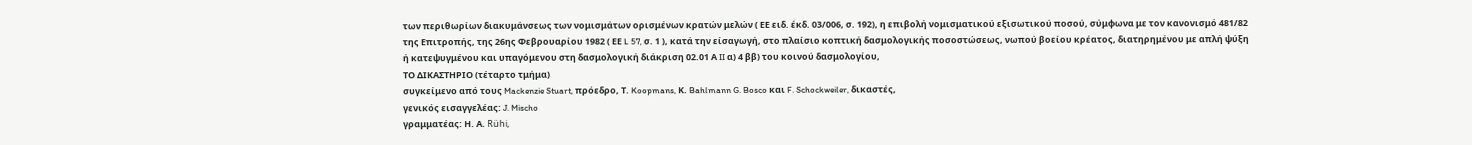των περιθωρίων διακυμάνσεως των νομισμάτων ορισμένων κρατών μελών ( ΕΕ ειδ. έκδ. 03/006, σ. 192), η επιβολή νομισματικού εξισωτικού ποσού, σύμφωνα με τον κανονισμό 481/82 της Επιτροπής, της 26ης Φεβρουαρίου 1982 ( ΕΕ L 57, σ. 1 ), κατά την είσαγωγή, στο πλαίσιο κοπτική δασμολογικής ποσοστώσεως, νωπού βοείου κρέατος, διατηρημένου με απλή ψύξη ή κατεψυγμένου και υπαγόμενου στη δασμολογική διάκριση 02.01 Α II α) 4 ββ) του κοινού δασμολογίου,
ΤΟ ΔΙΚΑΣΤΗΡΙΟ (τέταρτο τμήμα)
συγκείμενο από τους Mackenzie Stuart, πρόεδρο, Τ. Koopmans, Κ. Bahlmann G. Bosco και F. Schockweiler, δικαστές,
γενικός εισαγγελέας: J. Mischo
γραμματέας: Η. Α. Rühi,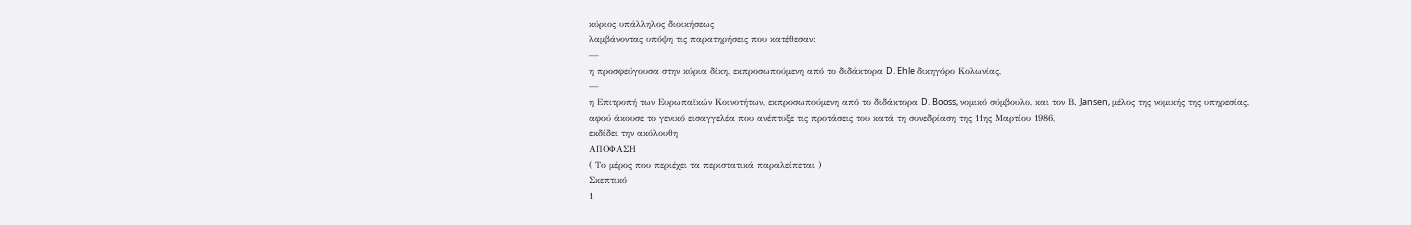κύριος υπάλληλος διοικήσεως
λαμβάνοντας υπόψη τις παρατηρήσεις που κατέθεσαν:
—
η προσφεύγουσα στην κύρια δίκη, εκπροσωπούμενη από το διδάκτορα D. Ehle δικηγόρο Κολωνίας,
—
η Επιτροπή των Ευρωπαϊκών Κοινοτήτων, εκπροσωπούμενη από το διδάκτορα D. Booss, νομικό σύμβουλο, και τον Β. Jansen, μέλος της νομικής της υπηρεσίας,
αφού άκουσε το γενικό εισαγγελέα που ανέπτυξε τις προτάσεις του κατά τη συνεδρίαση της 11ης Μαρτίου 1986,
εκδίδει την ακόλουθη
ΑΠΟΦΑΣΗ
( Το μέρος που περιέχει τα περιστατικά παραλείπεται )
Σκεπτικό
1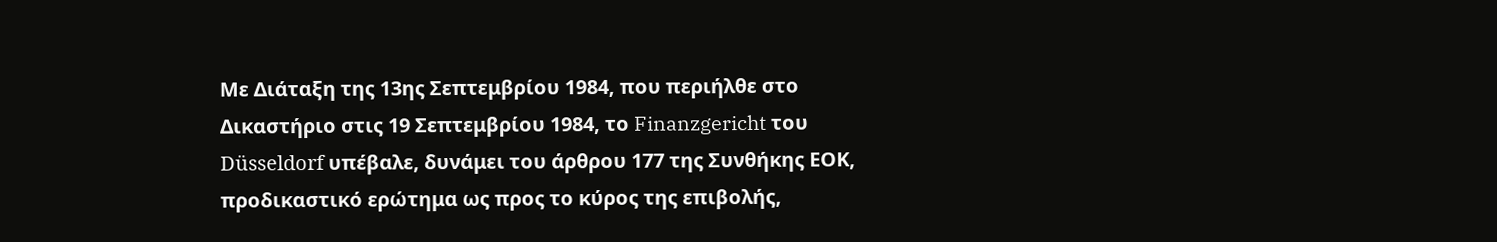Με Διάταξη της 13ης Σεπτεμβρίου 1984, που περιήλθε στο Δικαστήριο στις 19 Σεπτεμβρίου 1984, το Finanzgericht του Düsseldorf υπέβαλε, δυνάμει του άρθρου 177 της Συνθήκης ΕΟΚ, προδικαστικό ερώτημα ως προς το κύρος της επιβολής,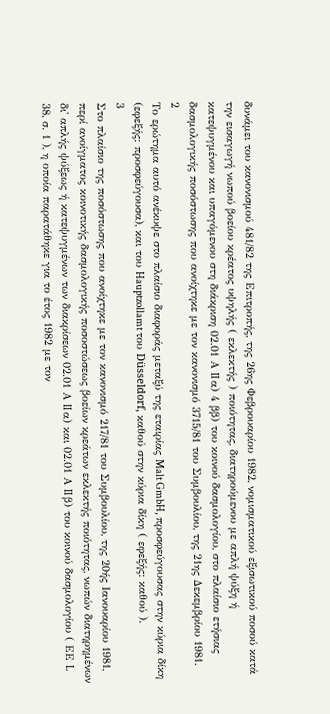δυνάμει του κανονισμού 481/82 της Επιτροπής, της 26ης Φεβρουαρίου 1982, νομισματικού εξισωτικού ποσού κατά την εισαγωγή νωπού βοείου κρέατος υψηλής ( εκλεκτής ) ποιότητας, διατηρούμενου με απλή ψύξη ή κατεψυγμένου και υπαγόμενου στη διάκριση 02.01 Α II α) 4 ββ) του κοινού δασμολογίου, στο πλαίσιο ετήσιας δασμολογικής ποσόστωσης που ανοίχτηκε με τον κανονισμό 3715/81 του Συμβουλίου, της 21ης Δεκεμβρίου 1981.
2
Το ερώτημα αυτό ανέκυψε στο πλαίσιο διαφοράς μεταξύ της εταιρίας Malt GmbH, προσφεύγουσας στην κύρια δίκη (εφεξής: προσφεύγουσα), και του Hauptzollamt του Düsseldorf, καθού στην κύρια δίκη ( εφεξής: καθού ).
3
Στο πλαίσιο της ποσόστωσης που ανοίχτηκε με τον κανονισμό 217/81 του Συμβουλίου, της 20ής Ιανουαρίου 1981, περί ανοίγματος κοινοτικής δασμολογικής ποσοστώσεως βοείων κρεάτων εκλεκτής ποιότητας, νωπών διατηρημένων δι' απλής ψύξεως ή κατεψυγμένων των διακρίσεων 02.01 Α II α) και 02.01 Α II β) του κοινού δασμολογίου ( ΕΕ L 38, σ. 1 ), η οποία παρατάθηκε για το έτος 1982 με τον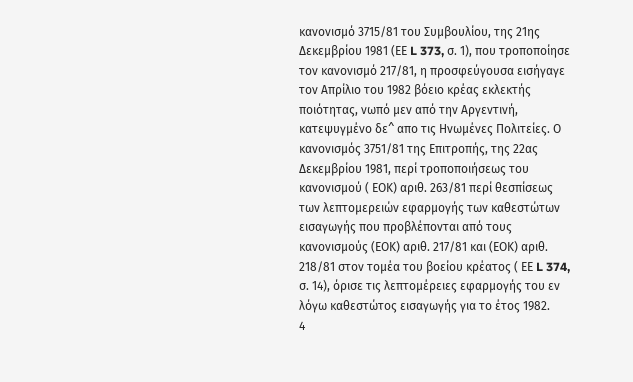κανονισμό 3715/81 του Συμβουλίου, της 21ης Δεκεμβρίου 1981 (ΕΕ L 373, σ. 1), που τροποποίησε τον κανονισμό 217/81, η προσφεύγουσα εισήγαγε τον Απρίλιο του 1982 βόειο κρέας εκλεκτής ποιότητας, νωπό μεν από την Αργεντινή, κατεψυγμένο δε^ απο τις Ηνωμένες Πολιτείες. Ο κανονισμός 3751/81 της Επιτροπής, της 22ας Δεκεμβρίου 1981, περί τροποποιήσεως του κανονισμού ( ΕΟΚ) αριθ. 263/81 περί θεσπίσεως των λεπτομερειών εφαρμογής των καθεστώτων εισαγωγής που προβλέπονται από τους κανονισμούς (ΕΟΚ) αριθ. 217/81 και (ΕΟΚ) αριθ. 218/81 στον τομέα του βοείου κρέατος ( ΕΕ L 374, σ. 14), όρισε τις λεπτομέρειες εφαρμογής του εν λόγω καθεστώτος εισαγωγής για το έτος 1982.
4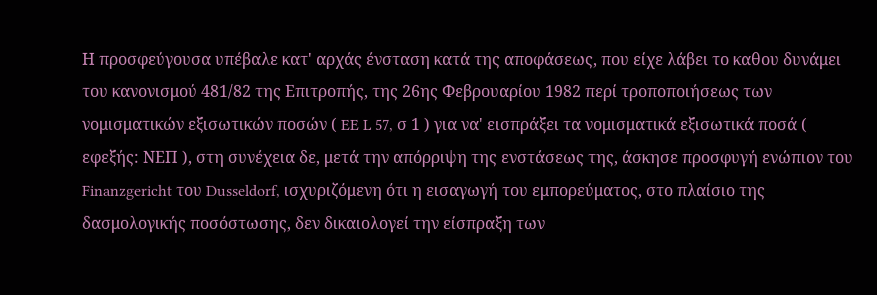Η προσφεύγουσα υπέβαλε κατ' αρχάς ένσταση κατά της αποφάσεως, που είχε λάβει το καθου δυνάμει του κανονισμού 481/82 της Επιτροπής, της 26ης Φεβρουαρίου 1982 περί τροποποιήσεως των νομισματικών εξισωτικών ποσών ( EE L 57, σ 1 ) για να' εισπράξει τα νομισματικά εξισωτικά ποσά ( εφεξής: ΝΕΠ ), στη συνέχεια δε, μετά την απόρριψη της ενστάσεως της, άσκησε προσφυγή ενώπιον του Finanzgericht του Dusseldorf, ισχυριζόμενη ότι η εισαγωγή του εμπορεύματος, στο πλαίσιο της δασμολογικής ποσόστωσης, δεν δικαιολογεί την είσπραξη των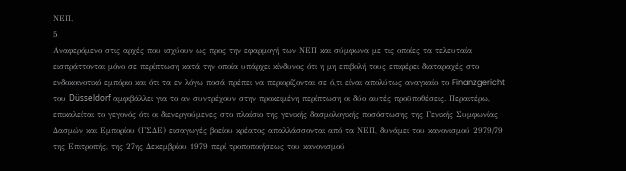ΝΕΠ.
5
Αναφερόμενο στις αρχές που ισχύουν ως προς την εφαρμογή των ΝΕΠ και σύμφωνα με τις οποίες τα τελευταία εισπράττονται μόνο σε περίπτωση κατά την οποία υπάρχει κίνδυνος ότι η μη επιβολή τους επιφέρει διαταραχές στο ενδοκοινοτικό εμπόριο και ότι τα εν λόγω ποσά πρέπει να περιορίζονται σε ό,τι είναι απολύτως αναγκαίο το Finanzgericht του Düsseldorf αμφιβάλλει για το αν συντρέχουν στην προκειμένη περίπτωση οι δύο αυτές προϋποθέσεις. Περαιτέρω, επικαλείται το γεγονός ότι οι διενεργούμενες στο πλαίσιο της γενικής δασμολογικής ποσόστωσης της Γενικής Συμφωνίας Δασμών και Εμπορίου (ΓΣΔΕ) εισαγωγές βοείου κρέατος απαλλάσσονται από τα ΝΕΠ, δυνάμει του κανονισμού 2979/79 της Επιτροπής, της 27ης Δεκεμβρίου 1979 περί τροποποιήσεως του κανονισμού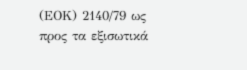(ΕΟΚ) 2140/79 ως προς τα εξισωτικά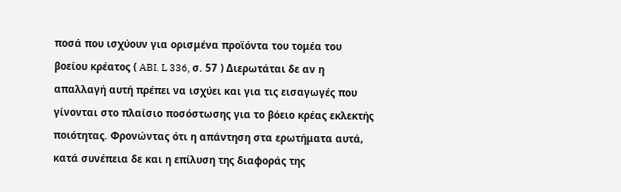ποσά που ισχύουν για ορισμένα προϊόντα του τομέα του βοείου κρέατος ( ABI. L 336, σ. 57 ) Διερωτάται δε αν η απαλλαγή αυτή πρέπει να ισχύει και για τις εισαγωγές που γίνονται στο πλαίσιο ποσόστωσης για το βόειο κρέας εκλεκτής ποιότητας. Φρονώντας ότι η απάντηση στα ερωτήματα αυτά, κατά συνέπεια δε και η επίλυση της διαφοράς της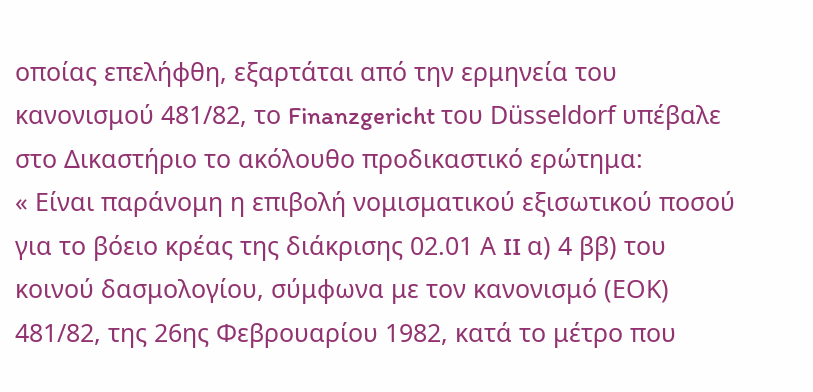οποίας επελήφθη, εξαρτάται από την ερμηνεία του κανονισμού 481/82, το Finanzgericht του Düsseldorf υπέβαλε στο Δικαστήριο το ακόλουθο προδικαστικό ερώτημα:
« Είναι παράνομη η επιβολή νομισματικού εξισωτικού ποσού για το βόειο κρέας της διάκρισης 02.01 Α II α) 4 ββ) του κοινού δασμολογίου, σύμφωνα με τον κανονισμό (ΕΟΚ) 481/82, της 26ης Φεβρουαρίου 1982, κατά το μέτρο που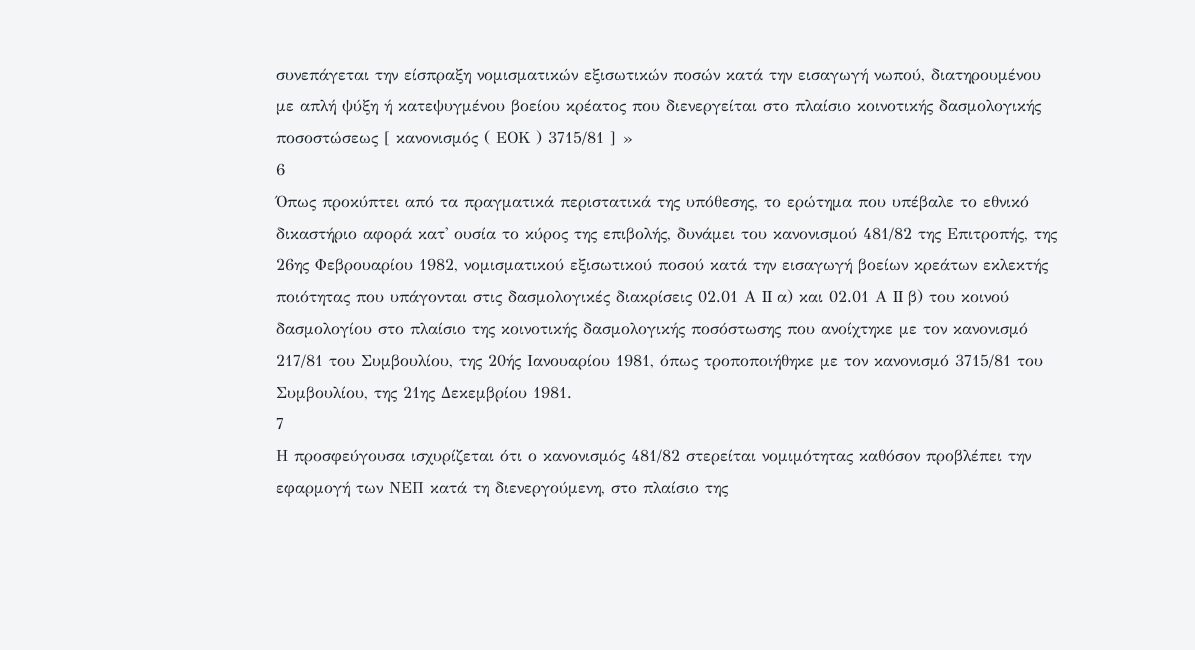συνεπάγεται την είσπραξη νομισματικών εξισωτικών ποσών κατά την εισαγωγή νωπού, διατηρουμένου με απλή ψύξη ή κατεψυγμένου βοείου κρέατος που διενεργείται στο πλαίσιο κοινοτικής δασμολογικής ποσοστώσεως [ κανονισμός ( ΕΟΚ ) 3715/81 ] »
6
Όπως προκύπτει από τα πραγματικά περιστατικά της υπόθεσης, το ερώτημα που υπέβαλε το εθνικό δικαστήριο αφορά κατ' ουσία το κύρος της επιβολής, δυνάμει του κανονισμού 481/82 της Επιτροπής, της 26ης Φεβρουαρίου 1982, νομισματικού εξισωτικού ποσού κατά την εισαγωγή βοείων κρεάτων εκλεκτής ποιότητας που υπάγονται στις δασμολογικές διακρίσεις 02.01 Α II α) και 02.01 Α II β) του κοινού δασμολογίου στο πλαίσιο της κοινοτικής δασμολογικής ποσόστωσης που ανοίχτηκε με τον κανονισμό 217/81 του Συμβουλίου, της 20ής Ιανουαρίου 1981, όπως τροποποιήθηκε με τον κανονισμό 3715/81 του Συμβουλίου, της 21ης Δεκεμβρίου 1981.
7
Η προσφεύγουσα ισχυρίζεται ότι ο κανονισμός 481/82 στερείται νομιμότητας καθόσον προβλέπει την εφαρμογή των ΝΕΠ κατά τη διενεργούμενη, στο πλαίσιο της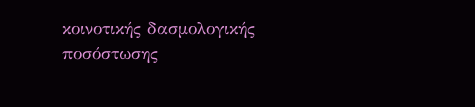κοινοτικής δασμολογικής ποσόστωσης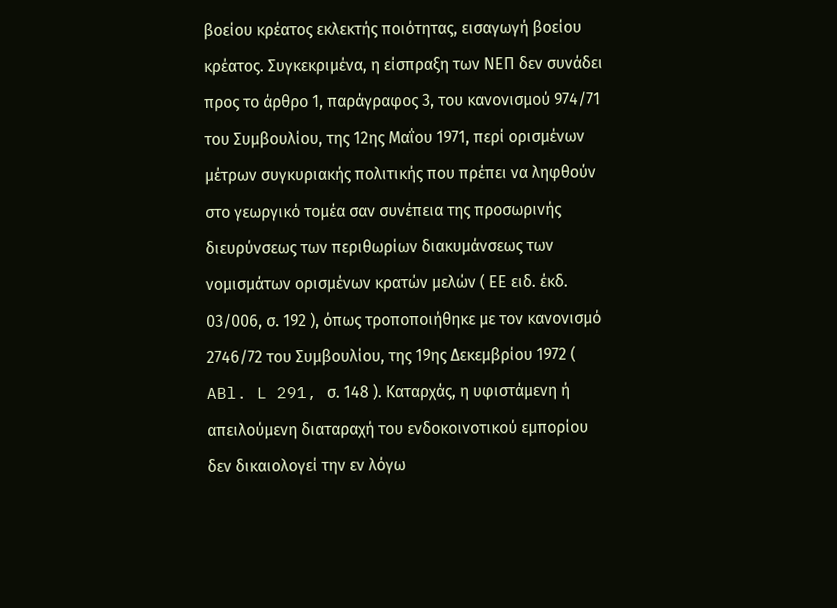βοείου κρέατος εκλεκτής ποιότητας, εισαγωγή βοείου κρέατος. Συγκεκριμένα, η είσπραξη των ΝΕΠ δεν συνάδει προς το άρθρο 1, παράγραφος 3, του κανονισμού 974/71 του Συμβουλίου, της 12ης Μαΐου 1971, περί ορισμένων μέτρων συγκυριακής πολιτικής που πρέπει να ληφθούν στο γεωργικό τομέα σαν συνέπεια της προσωρινής διευρύνσεως των περιθωρίων διακυμάνσεως των νομισμάτων ορισμένων κρατών μελών ( ΕΕ ειδ. έκδ. 03/006, σ. 192 ), όπως τροποποιήθηκε με τον κανονισμό 2746/72 του Συμβουλίου, της 19ης Δεκεμβρίου 1972 ( ABl. L 291, σ. 148 ). Καταρχάς, η υφιστάμενη ή απειλούμενη διαταραχή του ενδοκοινοτικού εμπορίου δεν δικαιολογεί την εν λόγω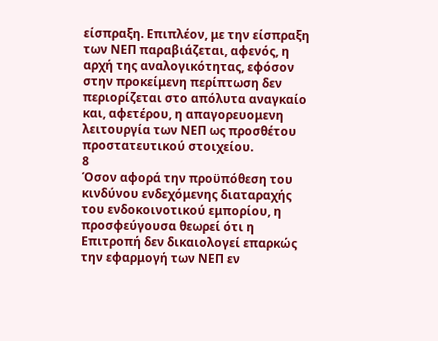είσπραξη. Επιπλέον, με την είσπραξη των ΝΕΠ παραβιάζεται, αφενός, η αρχή της αναλογικότητας, εφόσον στην προκείμενη περίπτωση δεν περιορίζεται στο απόλυτα αναγκαίο και, αφετέρου, η απαγορευομενη λειτουργία των ΝΕΠ ως προσθέτου προστατευτικού στοιχείου.
8
Όσον αφορά την προϋπόθεση του κινδύνου ενδεχόμενης διαταραχής του ενδοκοινοτικού εμπορίου, η προσφεύγουσα θεωρεί ότι η Επιτροπή δεν δικαιολογεί επαρκώς την εφαρμογή των ΝΕΠ εν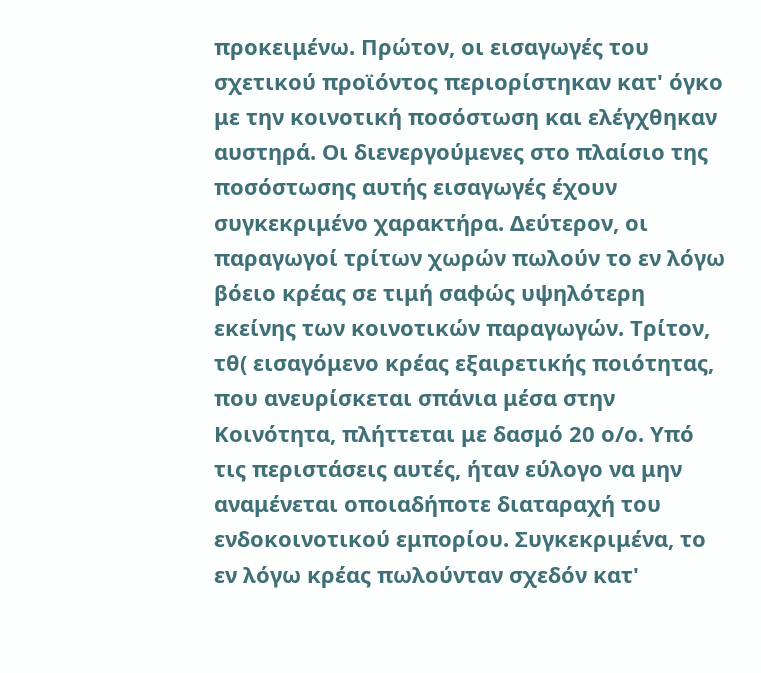προκειμένω. Πρώτον, οι εισαγωγές του σχετικού προϊόντος περιορίστηκαν κατ' όγκο με την κοινοτική ποσόστωση και ελέγχθηκαν αυστηρά. Οι διενεργούμενες στο πλαίσιο της ποσόστωσης αυτής εισαγωγές έχουν συγκεκριμένο χαρακτήρα. Δεύτερον, οι παραγωγοί τρίτων χωρών πωλούν το εν λόγω βόειο κρέας σε τιμή σαφώς υψηλότερη εκείνης των κοινοτικών παραγωγών. Τρίτον, τθ( εισαγόμενο κρέας εξαιρετικής ποιότητας, που ανευρίσκεται σπάνια μέσα στην Κοινότητα, πλήττεται με δασμό 20 ο/ο. Υπό τις περιστάσεις αυτές, ήταν εύλογο να μην αναμένεται οποιαδήποτε διαταραχή του ενδοκοινοτικού εμπορίου. Συγκεκριμένα, το εν λόγω κρέας πωλούνταν σχεδόν κατ'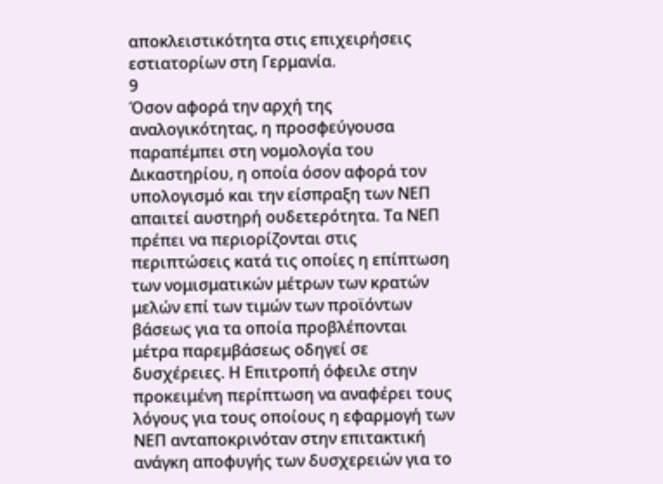αποκλειστικότητα στις επιχειρήσεις εστιατορίων στη Γερμανία.
9
Όσον αφορά την αρχή της αναλογικότητας, η προσφεύγουσα παραπέμπει στη νομολογία του Δικαστηρίου, η οποία όσον αφορά τον υπολογισμό και την είσπραξη των ΝΕΠ απαιτεί αυστηρή ουδετερότητα. Τα ΝΕΠ πρέπει να περιορίζονται στις περιπτώσεις κατά τις οποίες η επίπτωση των νομισματικών μέτρων των κρατών μελών επί των τιμών των προϊόντων βάσεως για τα οποία προβλέπονται μέτρα παρεμβάσεως οδηγεί σε δυσχέρειες. Η Επιτροπή όφειλε στην προκειμένη περίπτωση να αναφέρει τους λόγους για τους οποίους η εφαρμογή των ΝΕΠ ανταποκρινόταν στην επιτακτική ανάγκη αποφυγής των δυσχερειών για το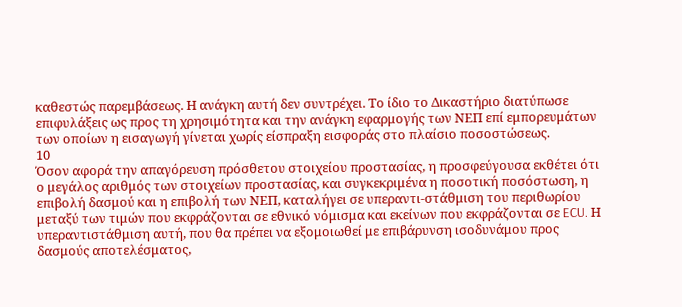καθεστώς παρεμβάσεως. Η ανάγκη αυτή δεν συντρέχει. Το ίδιο το Δικαστήριο διατύπωσε επιφυλάξεις ως προς τη χρησιμότητα και την ανάγκη εφαρμογής των ΝΕΠ επί εμπορευμάτων των οποίων η εισαγωγή γίνεται χωρίς είσπραξη εισφοράς στο πλαίσιο ποσοστώσεως.
10
Όσον αφορά την απαγόρευση πρόσθετου στοιχείου προστασίας, η προσφεύγουσα εκθέτει ότι ο μεγάλος αριθμός των στοιχείων προστασίας, και συγκεκριμένα η ποσοτική ποσόστωση, η επιβολή δασμού και η επιβολή των ΝΕΠ, καταλήγει σε υπεραντι-στάθμιση του περιθωρίου μεταξύ των τιμών που εκφράζονται σε εθνικό νόμισμα και εκείνων που εκφράζονται σε ECU. Η υπεραντιστάθμιση αυτή, που θα πρέπει να εξομοιωθεί με επιβάρυνση ισοδυνάμου προς δασμούς αποτελέσματος,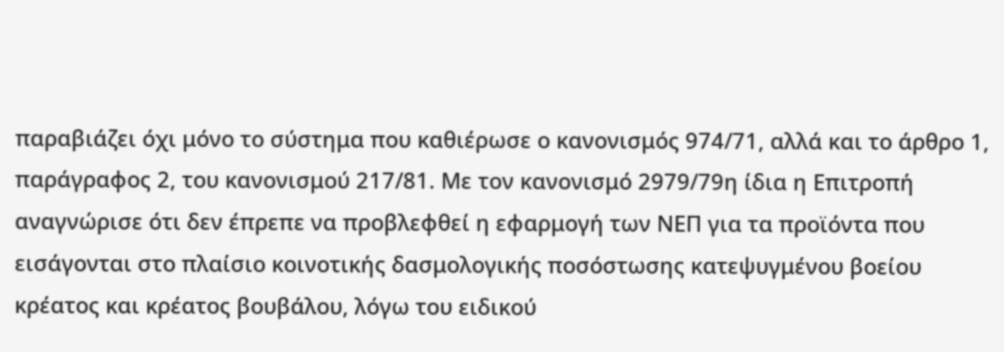παραβιάζει όχι μόνο το σύστημα που καθιέρωσε ο κανονισμός 974/71, αλλά και το άρθρο 1, παράγραφος 2, του κανονισμού 217/81. Με τον κανονισμό 2979/79η ίδια η Επιτροπή αναγνώρισε ότι δεν έπρεπε να προβλεφθεί η εφαρμογή των ΝΕΠ για τα προϊόντα που εισάγονται στο πλαίσιο κοινοτικής δασμολογικής ποσόστωσης κατεψυγμένου βοείου κρέατος και κρέατος βουβάλου, λόγω του ειδικού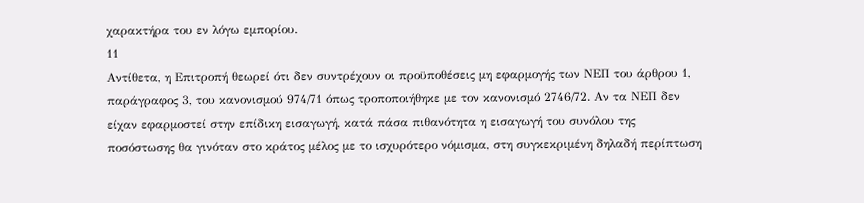χαρακτήρα του εν λόγω εμπορίου.
11
Αντίθετα, η Επιτροπή θεωρεί ότι δεν συντρέχουν οι προϋποθέσεις μη εφαρμογής των ΝΕΠ του άρθρου 1, παράγραφος 3, του κανονισμού 974/71 όπως τροποποιήθηκε με τον κανονισμό 2746/72. Αν τα ΝΕΠ δεν είχαν εφαρμοστεί στην επίδικη εισαγωγή, κατά πάσα πιθανότητα η εισαγωγή του συνόλου της ποσόστωσης θα γινόταν στο κράτος μέλος με το ισχυρότερο νόμισμα, στη συγκεκριμένη δηλαδή περίπτωση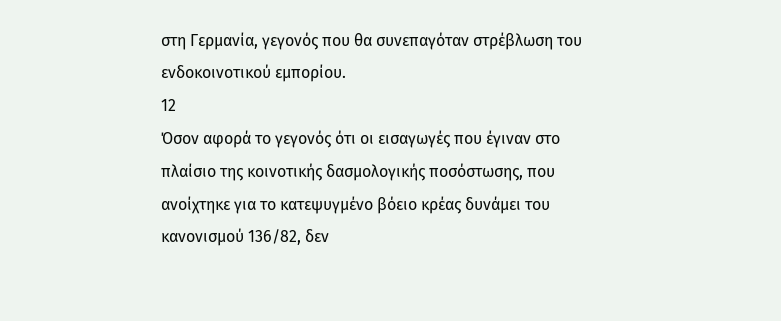στη Γερμανία, γεγονός που θα συνεπαγόταν στρέβλωση του ενδοκοινοτικού εμπορίου.
12
Όσον αφορά το γεγονός ότι οι εισαγωγές που έγιναν στο πλαίσιο της κοινοτικής δασμολογικής ποσόστωσης, που ανοίχτηκε για το κατεψυγμένο βόειο κρέας δυνάμει του κανονισμού 136/82, δεν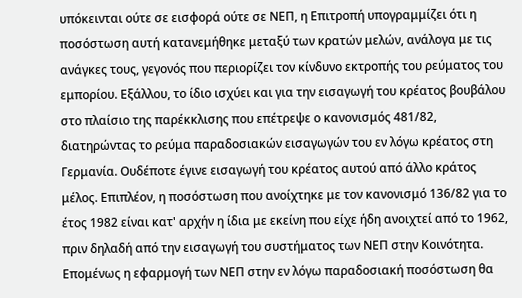υπόκεινται ούτε σε εισφορά ούτε σε ΝΕΠ, η Επιτροπή υπογραμμίζει ότι η ποσόστωση αυτή κατανεμήθηκε μεταξύ των κρατών μελών, ανάλογα με τις ανάγκες τους, γεγονός που περιορίζει τον κίνδυνο εκτροπής του ρεύματος του εμπορίου. Εξάλλου, το ίδιο ισχύει και για την εισαγωγή του κρέατος βουβάλου στο πλαίσιο της παρέκκλισης που επέτρεψε ο κανονισμός 481/82, διατηρώντας το ρεύμα παραδοσιακών εισαγωγών του εν λόγω κρέατος στη Γερμανία. Ουδέποτε έγινε εισαγωγή του κρέατος αυτού από άλλο κράτος μέλος. Επιπλέον, η ποσόστωση που ανοίχτηκε με τον κανονισμό 136/82 για το έτος 1982 είναι κατ' αρχήν η ίδια με εκείνη που είχε ήδη ανοιχτεί από το 1962, πριν δηλαδή από την εισαγωγή του συστήματος των ΝΕΠ στην Κοινότητα. Επομένως η εφαρμογή των ΝΕΠ στην εν λόγω παραδοσιακή ποσόστωση θα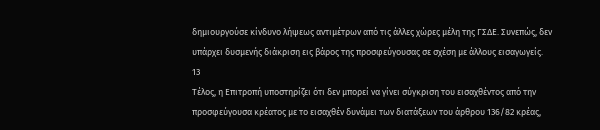δημιουργούσε κίνδυνο λήψεως αντιμέτρων από τις άλλες χώρες μέλη της ΓΣΔΕ. Συνεπώς, δεν υπάρχει δυσμενής διάκριση εις βάρος της προσφεύγουσας σε σχέση με άλλους εισαγωγείς.
13
Τέλος, η Επιτροπή υποστηρίζει ότι δεν μπορεί να γίνει σύγκριση του εισαχθέντος από την προσφεύγουσα κρέατος με το εισαχθέν δυνάμει των διατάξεων του άρθρου 136/82 κρέας,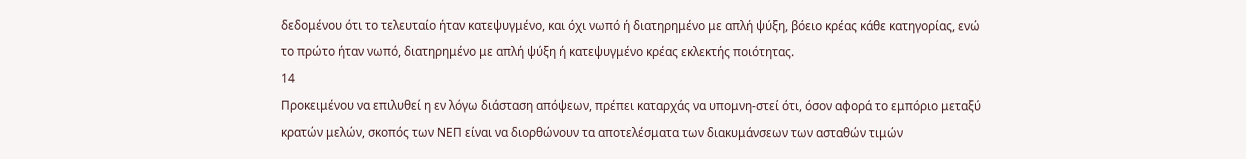δεδομένου ότι το τελευταίο ήταν κατεψυγμένο, και όχι νωπό ή διατηρημένο με απλή ψύξη, βόειο κρέας κάθε κατηγορίας, ενώ το πρώτο ήταν νωπό, διατηρημένο με απλή ψύξη ή κατεψυγμένο κρέας εκλεκτής ποιότητας.
14
Προκειμένου να επιλυθεί η εν λόγω διάσταση απόψεων, πρέπει καταρχάς να υπομνη-στεί ότι, όσον αφορά το εμπόριο μεταξύ κρατών μελών, σκοπός των ΝΕΠ είναι να διορθώνουν τα αποτελέσματα των διακυμάνσεων των ασταθών τιμών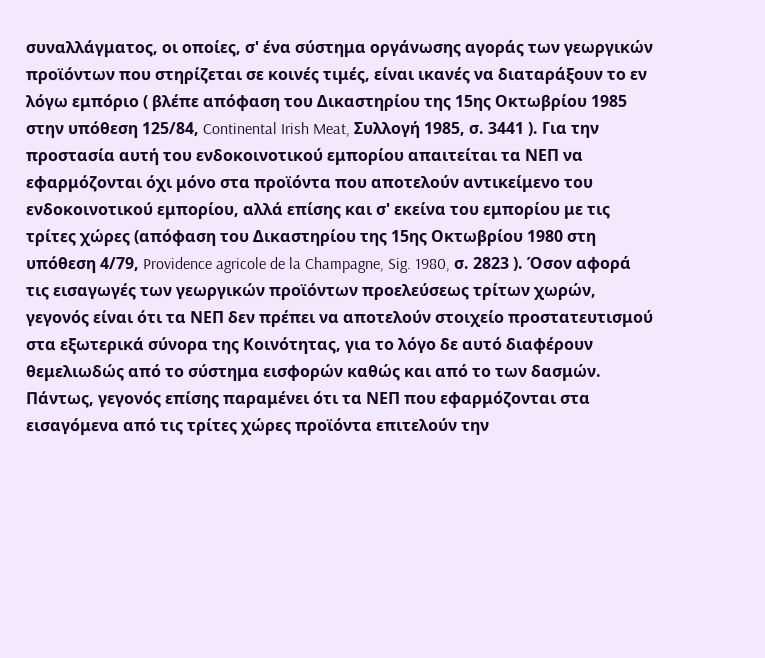συναλλάγματος, οι οποίες, σ' ένα σύστημα οργάνωσης αγοράς των γεωργικών προϊόντων που στηρίζεται σε κοινές τιμές, είναι ικανές να διαταράξουν το εν λόγω εμπόριο ( βλέπε απόφαση του Δικαστηρίου της 15ης Οκτωβρίου 1985 στην υπόθεση 125/84, Continental Irish Meat, Συλλογή 1985, σ. 3441 ). Για την προστασία αυτή του ενδοκοινοτικού εμπορίου απαιτείται τα ΝΕΠ να εφαρμόζονται όχι μόνο στα προϊόντα που αποτελούν αντικείμενο του ενδοκοινοτικού εμπορίου, αλλά επίσης και σ' εκείνα του εμπορίου με τις τρίτες χώρες (απόφαση του Δικαστηρίου της 15ης Οκτωβρίου 1980 στη υπόθεση 4/79, Providence agricole de la Champagne, Sig. 1980, σ. 2823 ). Όσον αφορά τις εισαγωγές των γεωργικών προϊόντων προελεύσεως τρίτων χωρών, γεγονός είναι ότι τα ΝΕΠ δεν πρέπει να αποτελούν στοιχείο προστατευτισμού στα εξωτερικά σύνορα της Κοινότητας, για το λόγο δε αυτό διαφέρουν θεμελιωδώς από το σύστημα εισφορών καθώς και από το των δασμών. Πάντως, γεγονός επίσης παραμένει ότι τα ΝΕΠ που εφαρμόζονται στα εισαγόμενα από τις τρίτες χώρες προϊόντα επιτελούν την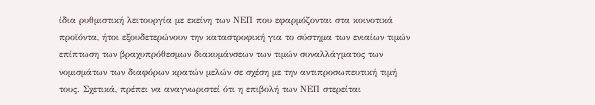ίδια ρυθμιστική λειτουργία με εκείνη των ΝΕΠ που εφαρμόζονται στα κοινοτικά προϊόντα, ήτοι εξουδετερώνουν την καταστροφική για το σύστημα των ενιαίων τιμών επίπτωση των βραχυπρόθεσμων διακυμάνσεων των τιμών συναλλάγματος των νομισμάτων των διαφόρων κρατών μελών σε σχέση με την αντιπροσωπευτική τιμή τους. Σχετικά, πρέπει να αναγνωριστεί ότι η επιβολή των ΝΕΠ στερείται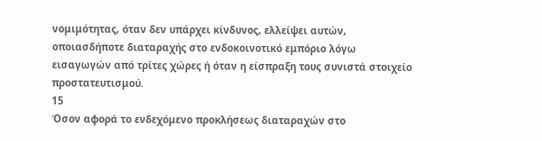νομιμότητας, όταν δεν υπάρχει κίνδυνος, ελλείψει αυτών, οποιασδήποτε διαταραχής στο ενδοκοινοτικό εμπόριο λόγω εισαγωγών από τρίτες χώρες ή όταν η είσπραξη τους συνιστά στοιχείο προστατευτισμού.
15
Όσον αφορά το ενδεχόμενο προκλήσεως διαταραχών στο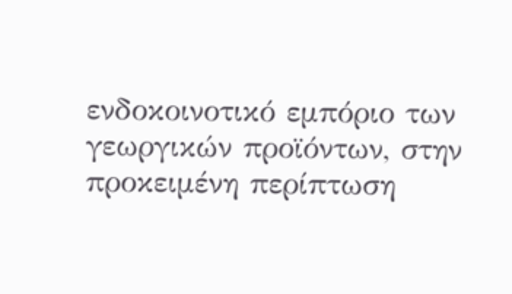ενδοκοινοτικό εμπόριο των γεωργικών προϊόντων, στην προκειμένη περίπτωση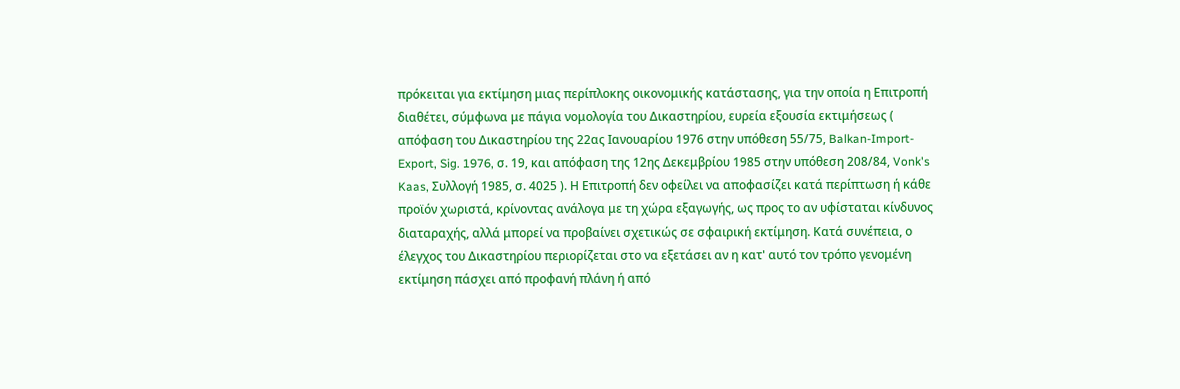πρόκειται για εκτίμηση μιας περίπλοκης οικονομικής κατάστασης, για την οποία η Επιτροπή διαθέτει, σύμφωνα με πάγια νομολογία του Δικαστηρίου, ευρεία εξουσία εκτιμήσεως ( απόφαση του Δικαστηρίου της 22ας Ιανουαρίου 1976 στην υπόθεση 55/75, Balkan-Import-Export, Sig. 1976, σ. 19, και απόφαση της 12ης Δεκεμβρίου 1985 στην υπόθεση 208/84, Vonk's Kaas, Συλλογή 1985, σ. 4025 ). Η Επιτροπή δεν οφείλει να αποφασίζει κατά περίπτωση ή κάθε προϊόν χωριστά, κρίνοντας ανάλογα με τη χώρα εξαγωγής, ως προς το αν υφίσταται κίνδυνος διαταραχής, αλλά μπορεί να προβαίνει σχετικώς σε σφαιρική εκτίμηση. Κατά συνέπεια, ο έλεγχος του Δικαστηρίου περιορίζεται στο να εξετάσει αν η κατ' αυτό τον τρόπο γενομένη εκτίμηση πάσχει από προφανή πλάνη ή από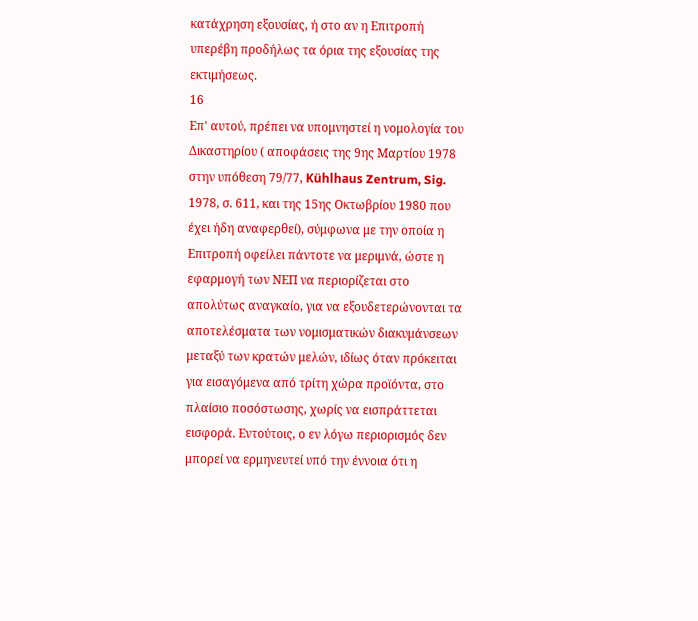κατάχρηση εξουσίας, ή στο αν η Επιτροπή υπερέβη προδήλως τα όρια της εξουσίας της εκτιμήσεως.
16
Επ' αυτού, πρέπει να υπομνηστεί η νομολογία του Δικαστηρίου ( αποφάσεις της 9ης Μαρτίου 1978 στην υπόθεση 79/77, Kühlhaus Zentrum, Sig. 1978, σ. 611, και της 15ης Οκτωβρίου 1980 που έχει ήδη αναφερθεί), σύμφωνα με την οποία η Επιτροπή οφείλει πάντοτε να μεριμνά, ώστε η εφαρμογή των ΝΕΠ να περιορίζεται στο απολύτως αναγκαίο, για να εξουδετερώνονται τα αποτελέσματα των νομισματικών διακυμάνσεων μεταξύ των κρατών μελών, ιδίως όταν πρόκειται για εισαγόμενα από τρίτη χώρα προϊόντα, στο πλαίσιο ποσόστωσης, χωρίς να εισπράττεται εισφορά. Εντούτοις, ο εν λόγω περιορισμός δεν μπορεί να ερμηνευτεί υπό την έννοια ότι η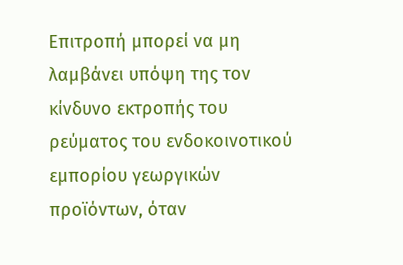Επιτροπή μπορεί να μη λαμβάνει υπόψη της τον κίνδυνο εκτροπής του ρεύματος του ενδοκοινοτικού εμπορίου γεωργικών προϊόντων, όταν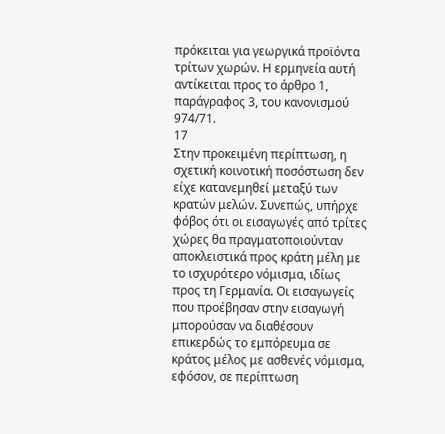πρόκειται για γεωργικά προϊόντα τρίτων χωρών. Η ερμηνεία αυτή αντίκειται προς το άρθρο 1, παράγραφος 3, του κανονισμού 974/71.
17
Στην προκειμένη περίπτωση, η σχετική κοινοτική ποσόστωση δεν είχε κατανεμηθεί μεταξύ των κρατών μελών. Συνεπώς, υπήρχε φόβος ότι οι εισαγωγές από τρίτες χώρες θα πραγματοποιούνταν αποκλειστικά προς κράτη μέλη με το ισχυρότερο νόμισμα, ιδίως προς τη Γερμανία. Οι εισαγωγείς που προέβησαν στην εισαγωγή μπορούσαν να διαθέσουν επικερδώς το εμπόρευμα σε κράτος μέλος με ασθενές νόμισμα, εφόσον, σε περίπτωση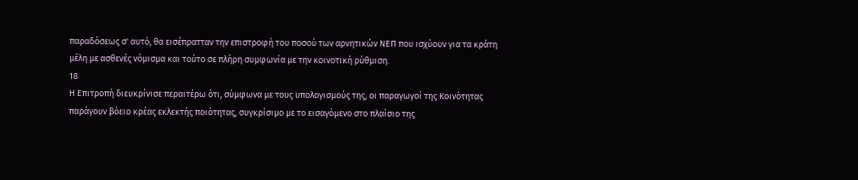παραδόσεως σ' αυτό, θα εισέπρατταν την επιστροφή του ποσού των αρνητικών ΝΕΠ που ισχύουν για τα κράτη μέλη με ασθενές νόμισμα και τούτο σε πλήρη συμφωνία με την κοινοτική ρύθμιση.
18
Η Επιτροπή διευκρίνισε περαιτέρω ότι, σύμφωνα με τους υπολογισμούς της, οι παραγωγοί της Κοινότητας παράγουν βόειο κρέας εκλεκτής ποιότητας, συγκρίσιμο με το εισαγόμενο στο πλαίσιο της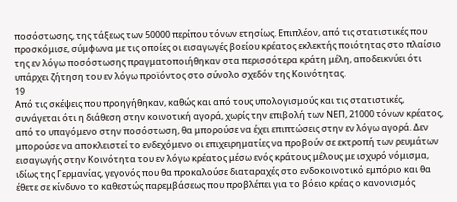ποσόστωσης, της τάξεως των 50000 περίπου τόνων ετησίως. Επιπλέον, από τις στατιστικές που προσκόμισε, σύμφωνα με τις οποίες οι εισαγωγές βοείου κρέατος εκλεκτής ποιότητας στο πλαίσιο της εν λόγω ποσόστωσης πραγματοποιήθηκαν στα περισσότερα κράτη μέλη, αποδεικνύει ότι υπάρχει ζήτηση του εν λόγω προϊόντος στο σύνολο σχεδόν της Κοινότητας.
19
Από τις σκέψεις που προηγήθηκαν, καθώς και από τους υπολογισμούς και τις στατιστικές, συνάγεται ότι η διάθεση στην κοινοτική αγορά, χωρίς την επιβολή των ΝΕΠ, 21000 τόνων κρέατος, από το υπαγόμενο στην ποσόστωση, θα μπορούσε να έχει επιπτώσεις στην εν λόγω αγορά. Δεν μπορούσε να αποκλειστεί το ενδεχόμενο οι επιχειρηματίες να προβούν σε εκτροπή των ρευμάτων εισαγωγής στην Κοινότητα του εν λόγω κρέατος μέσω ενός κράτους μέλους με ισχυρό νόμισμα, ιδίως της Γερμανίας, γεγονός που θα προκαλούσε διαταραχές στο ενδοκοινοτικό εμπόριο και θα έθετε σε κίνδυνο το καθεστώς παρεμβάσεως που προβλέπει για το βόειο κρέας ο κανονισμός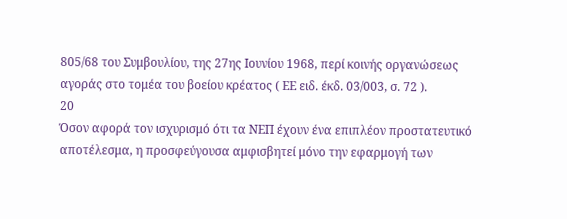805/68 του Συμβουλίου, της 27ης Ιουνίου 1968, περί κοινής οργανώσεως αγοράς στο τομέα του βοείου κρέατος ( ΕΕ ειδ. έκδ. 03/003, σ. 72 ).
20
Όσον αφορά τον ισχυρισμό ότι τα ΝΕΠ έχουν ένα επιπλέον προστατευτικό αποτέλεσμα, η προσφεύγουσα αμφισβητεί μόνο την εφαρμογή των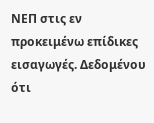ΝΕΠ στις εν προκειμένω επίδικες εισαγωγές. Δεδομένου ότι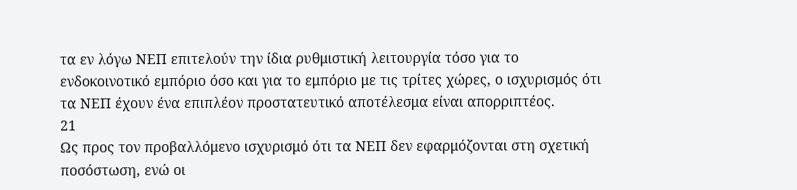τα εν λόγω ΝΕΠ επιτελούν την ίδια ρυθμιστική λειτουργία τόσο για το ενδοκοινοτικό εμπόριο όσο και για το εμπόριο με τις τρίτες χώρες, ο ισχυρισμός ότι τα ΝΕΠ έχουν ένα επιπλέον προστατευτικό αποτέλεσμα είναι απορριπτέος.
21
Ως προς τον προβαλλόμενο ισχυρισμό ότι τα ΝΕΠ δεν εφαρμόζονται στη σχετική ποσόστωση, ενώ οι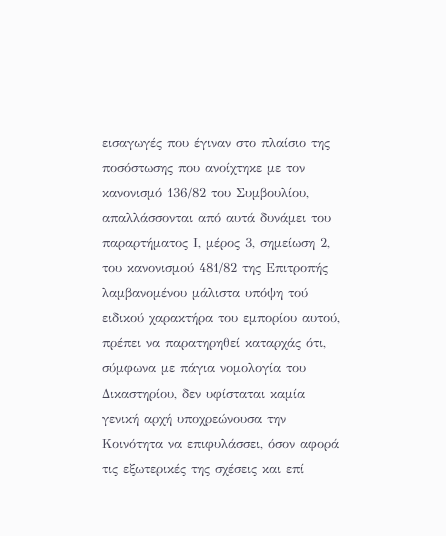εισαγωγές που έγιναν στο πλαίσιο της ποσόστωσης που ανοίχτηκε με τον κανονισμό 136/82 του Συμβουλίου, απαλλάσσονται από αυτά δυνάμει του παραρτήματος Ι, μέρος 3, σημείωση 2, του κανονισμού 481/82 της Επιτροπής λαμβανομένου μάλιστα υπόψη τού ειδικού χαρακτήρα του εμπορίου αυτού, πρέπει να παρατηρηθεί καταρχάς ότι, σύμφωνα με πάγια νομολογία του Δικαστηρίου, δεν υφίσταται καμία γενική αρχή υποχρεώνουσα την Κοινότητα να επιφυλάσσει, όσον αφορά τις εξωτερικές της σχέσεις και επί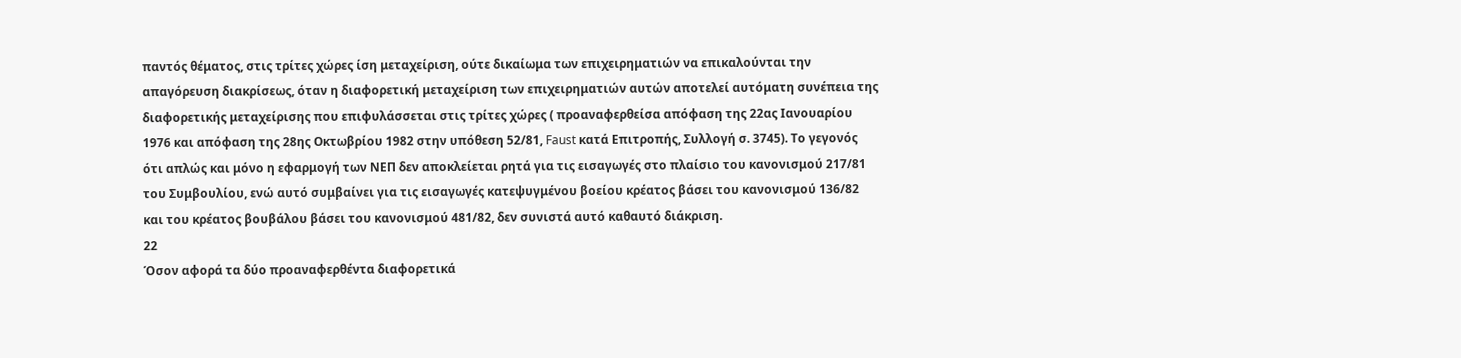παντός θέματος, στις τρίτες χώρες ίση μεταχείριση, ούτε δικαίωμα των επιχειρηματιών να επικαλούνται την απαγόρευση διακρίσεως, όταν η διαφορετική μεταχείριση των επιχειρηματιών αυτών αποτελεί αυτόματη συνέπεια της διαφορετικής μεταχείρισης που επιφυλάσσεται στις τρίτες χώρες ( προαναφερθείσα απόφαση της 22ας Ιανουαρίου 1976 και απόφαση της 28ης Οκτωβρίου 1982 στην υπόθεση 52/81, Faust κατά Επιτροπής, Συλλογή σ. 3745). Το γεγονός ότι απλώς και μόνο η εφαρμογή των ΝΕΠ δεν αποκλείεται ρητά για τις εισαγωγές στο πλαίσιο του κανονισμού 217/81 του Συμβουλίου, ενώ αυτό συμβαίνει για τις εισαγωγές κατεψυγμένου βοείου κρέατος βάσει του κανονισμού 136/82 και του κρέατος βουβάλου βάσει του κανονισμού 481/82, δεν συνιστά αυτό καθαυτό διάκριση.
22
Όσον αφορά τα δύο προαναφερθέντα διαφορετικά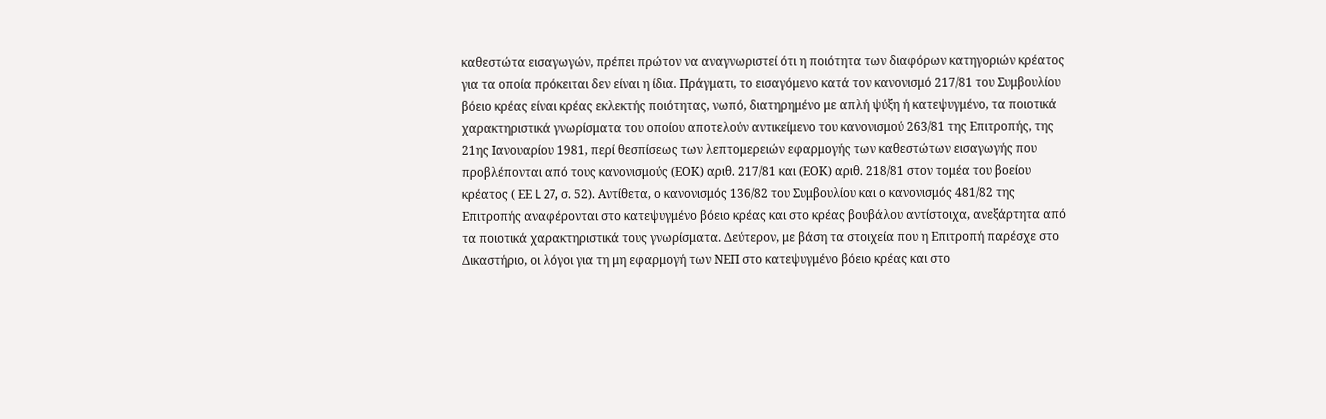καθεστώτα εισαγωγών, πρέπει πρώτον να αναγνωριστεί ότι η ποιότητα των διαφόρων κατηγοριών κρέατος για τα οποία πρόκειται δεν είναι η ίδια. Πράγματι, το εισαγόμενο κατά τον κανονισμό 217/81 του Συμβουλίου βόειο κρέας είναι κρέας εκλεκτής ποιότητας, νωπό, διατηρημένο με απλή ψύξη ή κατεψυγμένο, τα ποιοτικά χαρακτηριστικά γνωρίσματα του οποίου αποτελούν αντικείμενο του κανονισμού 263/81 της Επιτροπής, της 21ης Ιανουαρίου 1981, περί θεσπίσεως των λεπτομερειών εφαρμογής των καθεστώτων εισαγωγής που προβλέπονται από τους κανονισμούς (ΕΟΚ) αριθ. 217/81 και (ΕΟΚ) αριθ. 218/81 στον τομέα του βοείου κρέατος ( ΕΕ L 27, σ. 52). Αντίθετα, ο κανονισμός 136/82 του Συμβουλίου και ο κανονισμός 481/82 της Επιτροπής αναφέρονται στο κατεψυγμένο βόειο κρέας και στο κρέας βουβάλου αντίστοιχα, ανεξάρτητα από τα ποιοτικά χαρακτηριστικά τους γνωρίσματα. Δεύτερον, με βάση τα στοιχεία που η Επιτροπή παρέσχε στο Δικαστήριο, οι λόγοι για τη μη εφαρμογή των ΝΕΠ στο κατεψυγμένο βόειο κρέας και στο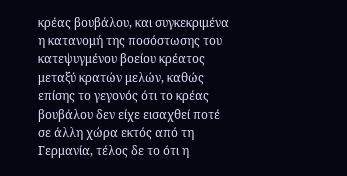κρέας βουβάλου, και συγκεκριμένα η κατανομή της ποσόστωσης του κατεψυγμένου βοείου κρέατος μεταξύ κρατών μελών, καθώς επίσης το γεγονός ότι το κρέας βουβάλου δεν είχε εισαχθεί ποτέ σε άλλη χώρα εκτός από τη Γερμανία, τέλος δε το ότι η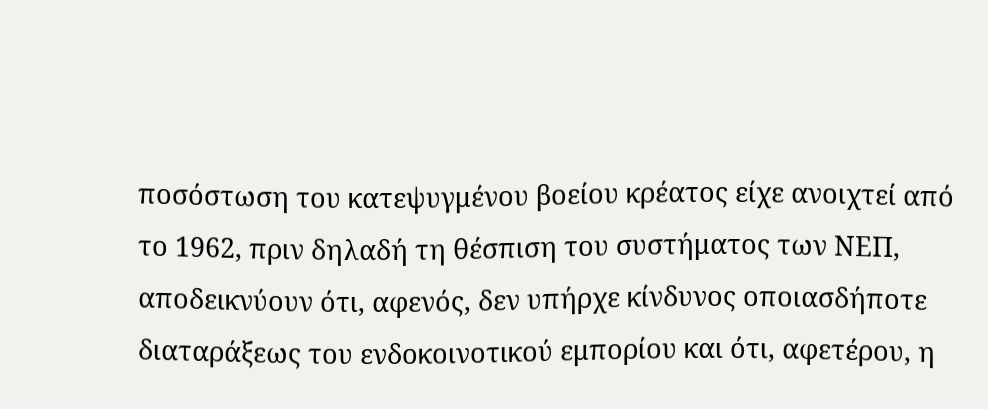ποσόστωση του κατεψυγμένου βοείου κρέατος είχε ανοιχτεί από το 1962, πριν δηλαδή τη θέσπιση του συστήματος των ΝΕΠ, αποδεικνύουν ότι, αφενός, δεν υπήρχε κίνδυνος οποιασδήποτε διαταράξεως του ενδοκοινοτικού εμπορίου και ότι, αφετέρου, η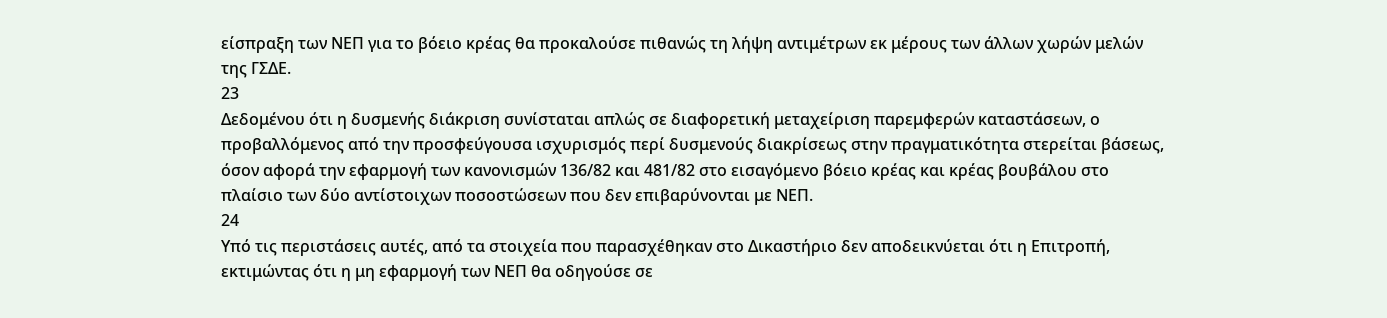είσπραξη των ΝΕΠ για το βόειο κρέας θα προκαλούσε πιθανώς τη λήψη αντιμέτρων εκ μέρους των άλλων χωρών μελών της ΓΣΔΕ.
23
Δεδομένου ότι η δυσμενής διάκριση συνίσταται απλώς σε διαφορετική μεταχείριση παρεμφερών καταστάσεων, ο προβαλλόμενος από την προσφεύγουσα ισχυρισμός περί δυσμενούς διακρίσεως στην πραγματικότητα στερείται βάσεως, όσον αφορά την εφαρμογή των κανονισμών 136/82 και 481/82 στο εισαγόμενο βόειο κρέας και κρέας βουβάλου στο πλαίσιο των δύο αντίστοιχων ποσοστώσεων που δεν επιβαρύνονται με ΝΕΠ.
24
Υπό τις περιστάσεις αυτές, από τα στοιχεία που παρασχέθηκαν στο Δικαστήριο δεν αποδεικνύεται ότι η Επιτροπή, εκτιμώντας ότι η μη εφαρμογή των ΝΕΠ θα οδηγούσε σε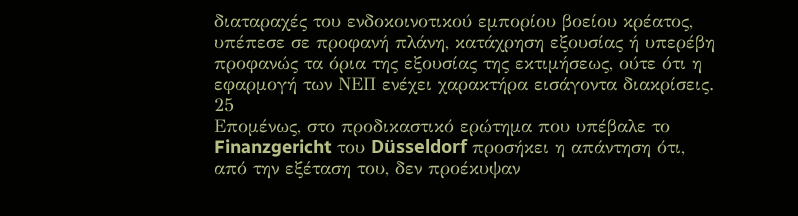διαταραχές του ενδοκοινοτικού εμπορίου βοείου κρέατος, υπέπεσε σε προφανή πλάνη, κατάχρηση εξουσίας ή υπερέβη προφανώς τα όρια της εξουσίας της εκτιμήσεως, ούτε ότι η εφαρμογή των ΝΕΠ ενέχει χαρακτήρα εισάγοντα διακρίσεις.
25
Επομένως, στο προδικαστικό ερώτημα που υπέβαλε το Finanzgericht του Düsseldorf προσήκει η απάντηση ότι, από την εξέταση του, δεν προέκυψαν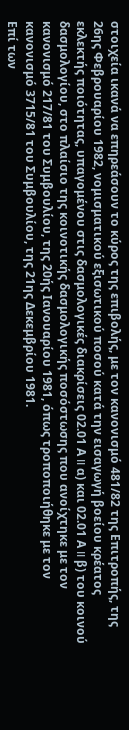στοιχεία ικανά να επηρεάσουν το κύρος της επιβολής, με τον κανονισμό 481/82 της Επιτροπής, της 26ης Φεβρουαρίου 1982, νομισματικού εξισωτικού ποσού κατά την εισαγωγή βοείου κρέατος εκλεκτής ποιότητας, υπαγομένου στις δασμολογικές διακρίσεις 02.01 Α II α) και 02.01 Α II β) του κοινού δασμολογίου, στο πλαίσιο της κοινοτικής δασμολογικής ποσόστωσης που ανοίχτηκε με τον κανονισμό 217/81 του Συμβουλίου, της 20ής Ιανουαρίου 1981, όπως τροποποιήθηκε με τον κανονισμό 3715/81 του Συμβουλίου, της 21ης Δεκεμβρίου 1981.
Επί των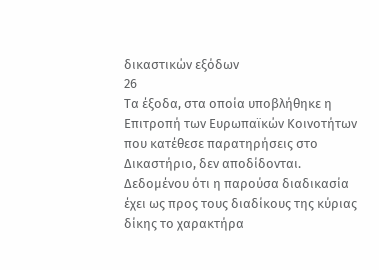δικαστικών εξόδων
26
Τα έξοδα, στα οποία υποβλήθηκε η Επιτροπή των Ευρωπαϊκών Κοινοτήτων που κατέθεσε παρατηρήσεις στο Δικαστήριο, δεν αποδίδονται. Δεδομένου ότι η παρούσα διαδικασία έχει ως προς τους διαδίκους της κύριας δίκης το χαρακτήρα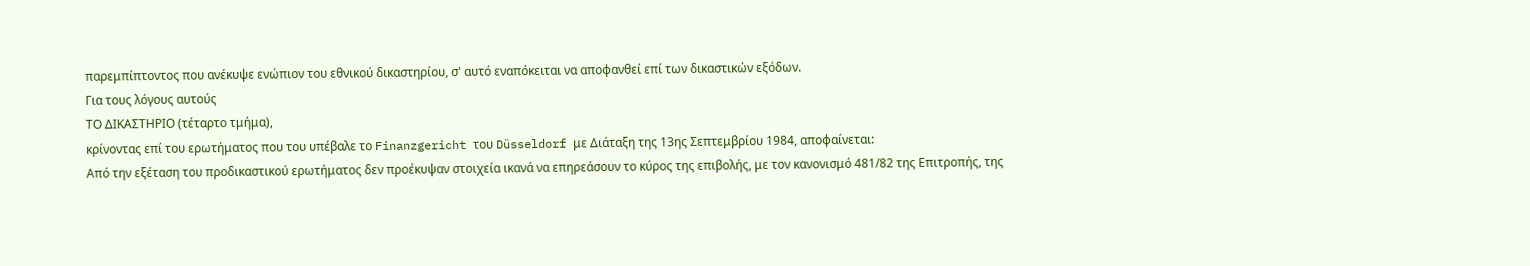παρεμπίπτοντος που ανέκυψε ενώπιον του εθνικού δικαστηρίου, σ' αυτό εναπόκειται να αποφανθεί επί των δικαστικών εξόδων.
Για τους λόγους αυτούς
ΤΟ ΔΙΚΑΣΤΗΡΙΟ (τέταρτο τμήμα),
κρίνοντας επί του ερωτήματος που του υπέβαλε το Finanzgericht του Düsseldorf με Διάταξη της 13ης Σεπτεμβρίου 1984, αποφαίνεται:
Από την εξέταση του προδικαστικού ερωτήματος δεν προέκυψαν στοιχεία ικανά να επηρεάσουν το κύρος της επιβολής, με τον κανονισμό 481/82 της Επιτροπής, της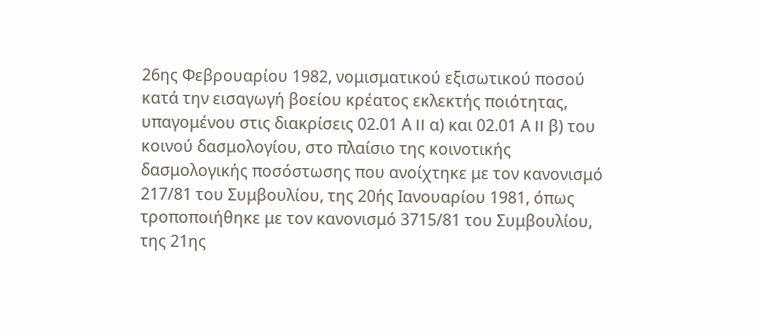26ης Φεβρουαρίου 1982, νομισματικού εξισωτικού ποσού κατά την εισαγωγή βοείου κρέατος εκλεκτής ποιότητας, υπαγομένου στις διακρίσεις 02.01 Α II α) και 02.01 Α II β) του κοινού δασμολογίου, στο πλαίσιο της κοινοτικής δασμολογικής ποσόστωσης που ανοίχτηκε με τον κανονισμό 217/81 του Συμβουλίου, της 20ής Ιανουαρίου 1981, όπως τροποποιήθηκε με τον κανονισμό 3715/81 του Συμβουλίου, της 21ης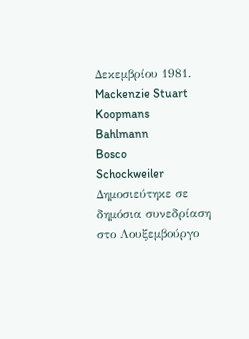Δεκεμβρίου 1981.
Mackenzie Stuart
Koopmans
Bahlmann
Bosco
Schockweiler
Δημοσιεύτηκε σε δημόσια συνεδρίαση στο Λουξεμβούργο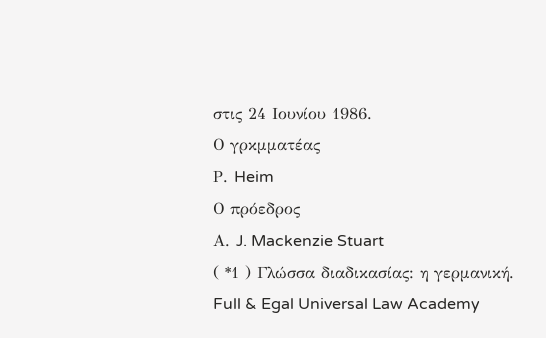στις 24 Ιουνίου 1986.
Ο γρκμματέας
Ρ. Heim
Ο πρόεδρος
Α. J. Mackenzie Stuart
( *1 ) Γλώσσα διαδικασίας: η γερμανική.
Full & Egal Universal Law Academy